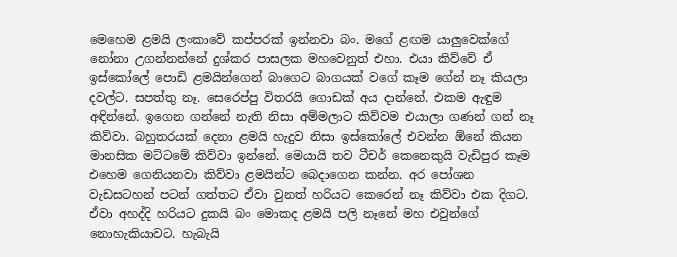මෙහෙම ළමයි ලංකාවේ කප්පරක් ඉන්නවා බං. මගේ ළඟම යාලුවෙක්ගේ නෝනා උගන්නන්නේ දුශ්කර පාසලක මහවෙනුත් එහා. එයා කිව්වේ ඒ ඉස්කෝලේ පොඩි ළමයින්ගෙන් බාගෙට බාගයක් වගේ කෑම ගේන් නෑ කියලා දවල්ට. සපත්තු නෑ. සෙරෙප්පු විතරයි ගොඩක් අය දාන්නේ. එකම ඇඳුම අඳින්නේ. ඉගෙන ගන්නේ නැති නිසා අම්මලාට කිව්වම එයාලා ගණන් ගන් නෑ කිව්වා. බහුතරයක් දෙනා ළමයි හැදුව නිසා ඉස්කෝලේ එවන්න ඕනේ කියන මානසික මට්ටමේ කිව්වා ඉන්නේ. මෙයායි තව ටීචර් කෙනෙකුයි වැඩිපුර කෑම එහෙම ගෙනියනවා කිව්වා ළමයින්ට බෙදාගෙන කන්න. අර පෝශන වැඩසටහන් පටන් ගත්තට ඒවා වුනත් හරියට කෙරෙන් නෑ කිව්වා එක දිගට. ඒවා අහද්දි හරියට දුකයි බං මොකද ළමයි පලි නෑනේ මහ එවුන්ගේ නොහැකියාවට. හැබැයි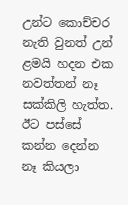උන්ට කොච්චර නැති වුනත් උන් ළමයි හදන එක නවත්තන් නෑ සක්කිලි හැත්ත. ඊට පස්සේ කන්න දෙන්න නෑ කියලා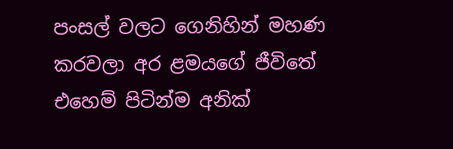පංසල් වලට ගෙනිහින් මහණ කරවලා අර ළමයගේ ජීවිතේ එහෙම් පිටින්ම අනික්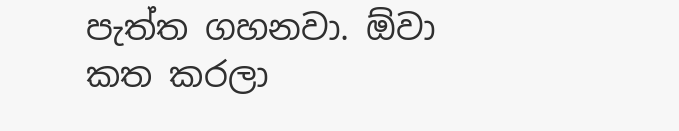පැත්ත ගහනවා. ඕවා කත කරලා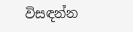විසඳන්න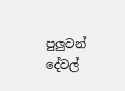පුලුවන් දේවල්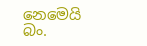නෙමෙයි බං.